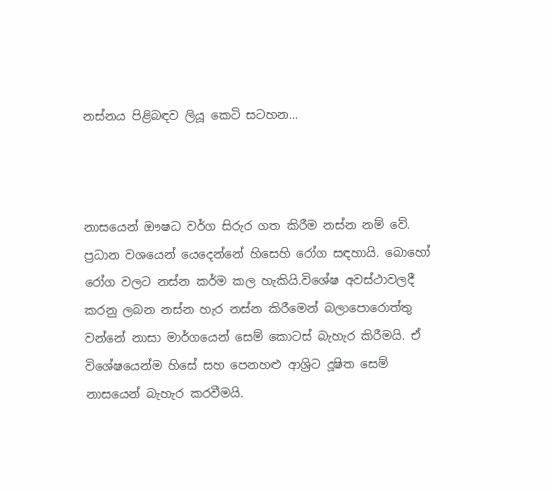නස්නය පිළිබඳව ලියූ කෙටි සටහන...



නාසයෙන් ඖෂධ වර්ග සිරුර ගත කිරීම නස්න නම් වේ. ප්‍රධාන වශයෙන් යෙදෙන්නේ හිසෙහි රෝග සඳහායි. බොහෝ රෝග වලට නස්න කර්ම කල හැකියි.විශේෂ අවස්ථාවලදී කරනු ලබන නස්න හැර නස්න කිරීමෙන් බලාපොරොත්තු වන්නේ නාසා මාර්ගයෙන් සෙම් කොටස් බැහැර කිරීමයි. ඒ විශේෂයෙන්ම හිසේ සහ පෙනහළු ආශ්‍රිට දූෂිත සෙම් නාසයෙන් බැහැර කරවීමයි.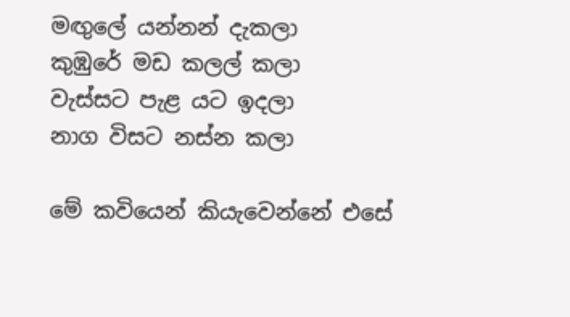මඟුලේ යන්නන් දැකලා
කුඹුරේ මඩ කලල් කලා
වැස්සට පැළ යට ඉදලා
නාග විසට නස්න කලා

මේ කවියෙන් කියැවෙන්නේ එසේ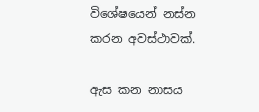විශේෂයෙන් නස්න කරන අවස්ථාවක්.

ඇස කන නාසය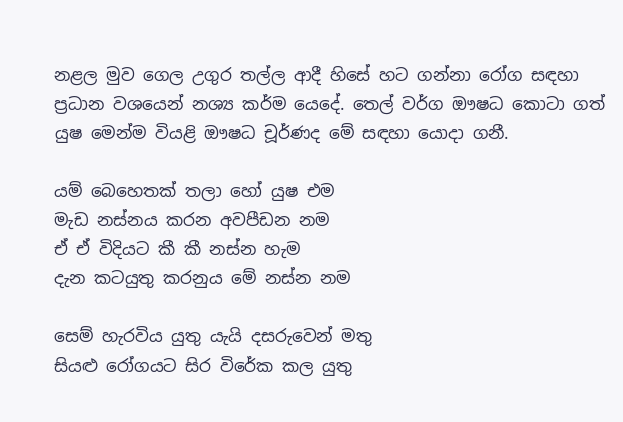නළල මුව ගෙල උගුර තල්ල ආදී හිසේ හට ගන්නා රෝග සඳහා ප්‍රධාන වශයෙන් නශ්‍ය කර්ම යෙදේ. තෙල් වර්ග ඖෂධ කොටා ගත් යුෂ මෙන්ම වියළි ඖෂධ චූර්ණද මේ සඳහා යොදා ගනී.

යම් බෙහෙතක් තලා හෝ යුෂ එම
මැඩ නස්නය කරන අවපීඩන නම
ඒ ඒ විදියට කී කී නස්න හැම
දැන කටයුතු කරනුය මේ නස්න නම

සෙම් හැරවිය යුතු යැයි දසරුවෙන් මතු
සියළු රෝගයට සිර විරේක කල යුතු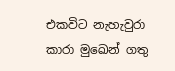එකවිට නැහැවුරා කාරා මුඛෙන් ගතු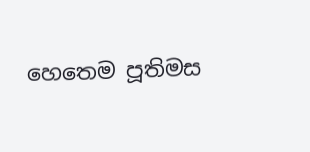හෙතෙම පූතිමස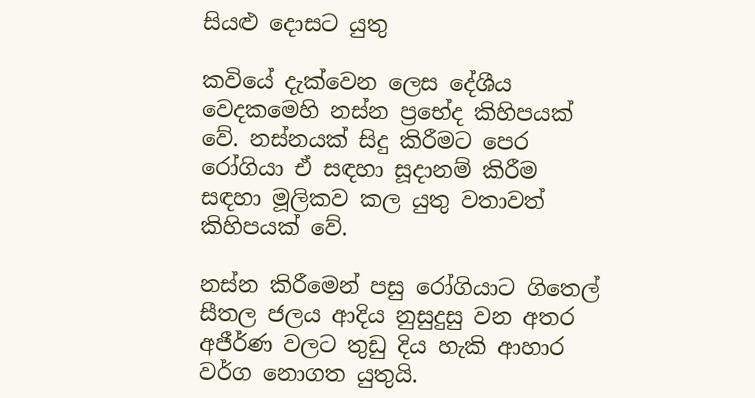සියළු දොසට යුතු

කවියේ දැක්වෙන ලෙස දේශීය වෙදකමෙහි නස්න ප්‍රභේද කිහිපයක් වේ. නස්නයක් සිදු කිරීමට පෙර රෝගියා ඒ සඳහා සූදානම් කිරීම සඳහා මූලිකව කල යුතු වතාවත් කිහිපයක් වේ.

නස්න කිරීමෙන් පසු රෝගියාට ගිතෙල් සීතල ජලය ආදිය නුසුදුසු වන අතර අජීර්ණ වලට තුඩු දිය හැකි ආහාර වර්ග නොගත යුතුයි.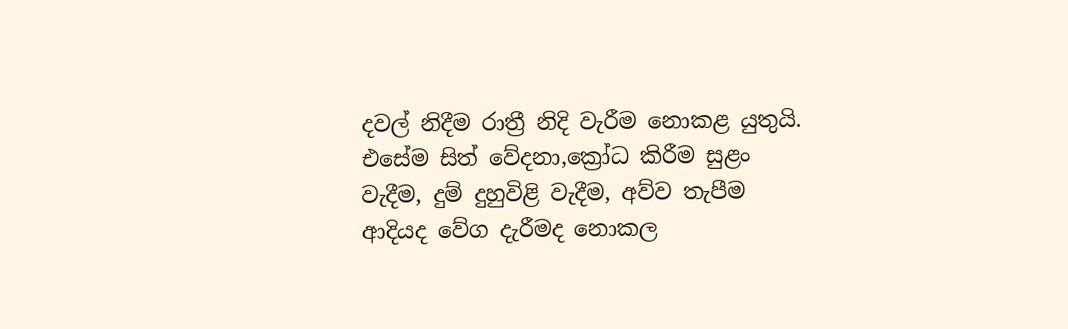දවල් නිදීම රාත්‍රී නිදි වැරීම නොකළ යුතුයි. එසේම සිත් වේදනා,ක්‍රෝධ කිරීම සුළං වැදීම, දුම් දුහුවිළි වැදීම, අව්ව තැපීම ආදියද වේග දැරීමද නොකල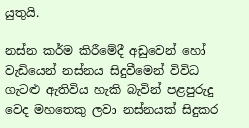යුතුයි.

නස්න කර්ම කිරීමේදී අඩුවෙන් හෝ වැඩියෙන් නස්නය සිදුවීමෙන් විවිධ ගැටළු ඇතිවිය හැකි බැවින් පළපුරුදු වෙද මහතෙකු ලවා නස්නයක් සිදුකර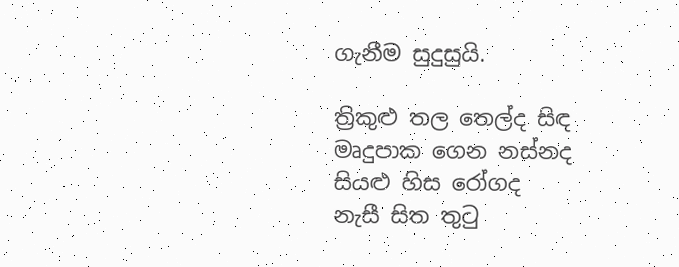ගැනීම සුදුසුයි.

ත්‍රිකුළු තල තෙල්ද සිඳ
මෘදුපාක ගෙන නස්නද
සියළු හිස රෝගද
නැසී සිත තුටු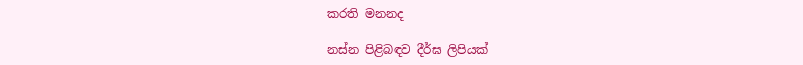කරති මනනද

නස්න පිළිබඳව දීර්ඝ ලිපියක්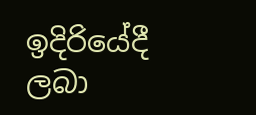ඉදිරියේදී ලබා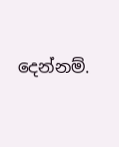දෙන්නම්.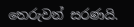තෙරුවන් සරණයි.